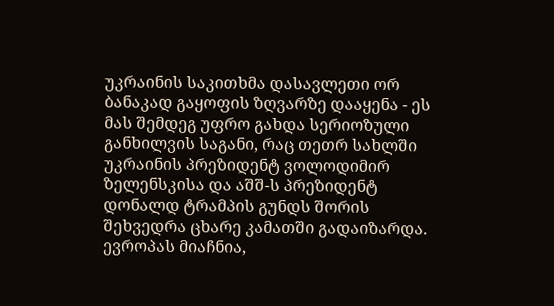უკრაინის საკითხმა დასავლეთი ორ ბანაკად გაყოფის ზღვარზე დააყენა - ეს მას შემდეგ უფრო გახდა სერიოზული განხილვის საგანი, რაც თეთრ სახლში უკრაინის პრეზიდენტ ვოლოდიმირ ზელენსკისა და აშშ-ს პრეზიდენტ დონალდ ტრამპის გუნდს შორის შეხვედრა ცხარე კამათში გადაიზარდა.
ევროპას მიაჩნია,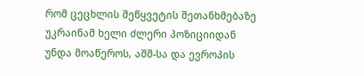რომ ცეცხლის შეწყვეტის შეთანხმებაზე უკრაინამ ხელი ძლერი პოზიციიდან უნდა მოაწეროს, აშშ-სა და ევროპის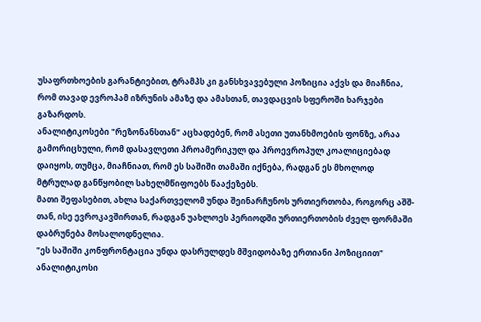უსაფრთხოების გარანტიებით, ტრამპს კი განსხვავებული პოზიცია აქვს და მიაჩნია, რომ თავად ევროპამ იზრუნის ამაზე და ამასთან, თავდაცვის სფეროში ხარჯები გაზარდოს.
ანალიტიკოსები "რეზონანსთან" აცხადებენ, რომ ასეთი უთანხმოების ფონზე, არაა გამორიცხული, რომ დასავლეთი პროამერიკულ და პროევროპულ კოალიციებად დაიყოს, თუმცა, მიაჩნიათ, რომ ეს საშიში თამაში იქნება, რადგან ეს მხოლოდ მტრულად განწყობილ სახელმწიფოებს წააქეზებს.
მათი შეფასებით, ახლა საქართველომ უნდა შეინარჩუნოს ურთიერთობა, როგორც აშშ-თან, ისე ევროკავშირთან, რადგან უახლოეს პერიოდში ურთიერთობის ძველ ფორმაში დაბრუნება მოსალოდნელია.
"ეს საშიში კონფრონტაცია უნდა დასრულდეს მშვიდობაზე ერთიანი პოზიციით"
ანალიტიკოსი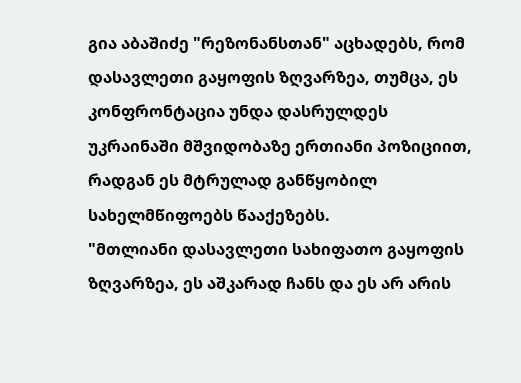გია აბაშიძე "რეზონანსთან" აცხადებს, რომ დასავლეთი გაყოფის ზღვარზეა, თუმცა, ეს კონფრონტაცია უნდა დასრულდეს უკრაინაში მშვიდობაზე ერთიანი პოზიციით, რადგან ეს მტრულად განწყობილ სახელმწიფოებს წააქეზებს.
"მთლიანი დასავლეთი სახიფათო გაყოფის ზღვარზეა, ეს აშკარად ჩანს და ეს არ არის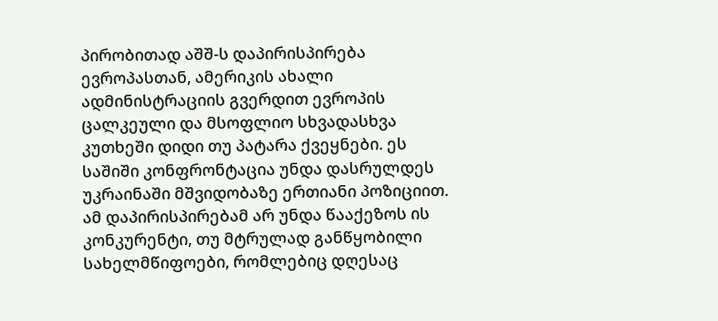პირობითად აშშ-ს დაპირისპირება ევროპასთან, ამერიკის ახალი ადმინისტრაციის გვერდით ევროპის ცალკეული და მსოფლიო სხვადასხვა კუთხეში დიდი თუ პატარა ქვეყნები. ეს საშიში კონფრონტაცია უნდა დასრულდეს უკრაინაში მშვიდობაზე ერთიანი პოზიციით. ამ დაპირისპირებამ არ უნდა წააქეზოს ის კონკურენტი, თუ მტრულად განწყობილი სახელმწიფოები, რომლებიც დღესაც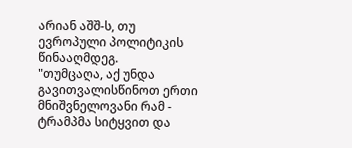არიან აშშ-ს, თუ ევროპული პოლიტიკის წინააღმდეგ.
"თუმცაღა, აქ უნდა გავითვალისწინოთ ერთი მნიშვნელოვანი რამ - ტრამპმა სიტყვით და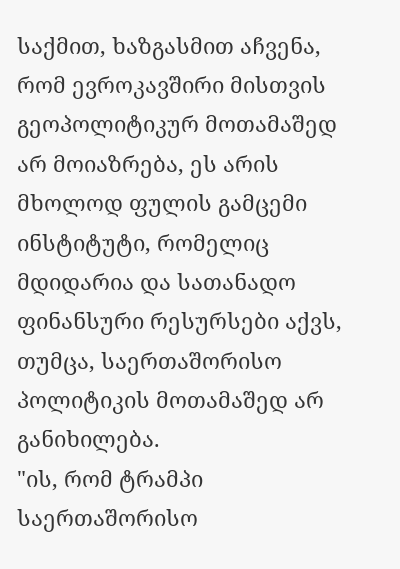საქმით, ხაზგასმით აჩვენა, რომ ევროკავშირი მისთვის გეოპოლიტიკურ მოთამაშედ არ მოიაზრება, ეს არის მხოლოდ ფულის გამცემი ინსტიტუტი, რომელიც მდიდარია და სათანადო ფინანსური რესურსები აქვს, თუმცა, საერთაშორისო პოლიტიკის მოთამაშედ არ განიხილება.
"ის, რომ ტრამპი საერთაშორისო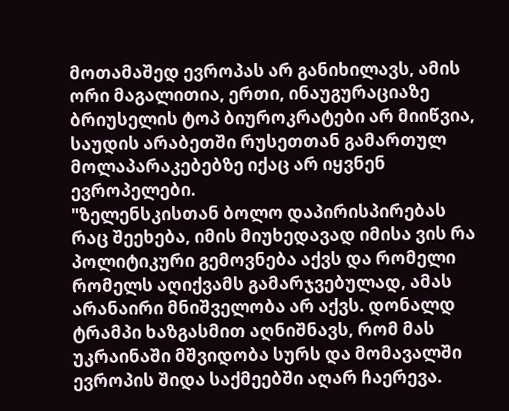მოთამაშედ ევროპას არ განიხილავს, ამის ორი მაგალითია, ერთი, ინაუგურაციაზე ბრიუსელის ტოპ ბიუროკრატები არ მიიწვია, საუდის არაბეთში რუსეთთან გამართულ მოლაპარაკებებზე იქაც არ იყვნენ ევროპელები.
"ზელენსკისთან ბოლო დაპირისპირებას რაც შეეხება, იმის მიუხედავად იმისა ვის რა პოლიტიკური გემოვნება აქვს და რომელი რომელს აღიქვამს გამარჯვებულად, ამას არანაირი მნიშველობა არ აქვს. დონალდ ტრამპი ხაზგასმით აღნიშნავს, რომ მას უკრაინაში მშვიდობა სურს და მომავალში ევროპის შიდა საქმეებში აღარ ჩაერევა.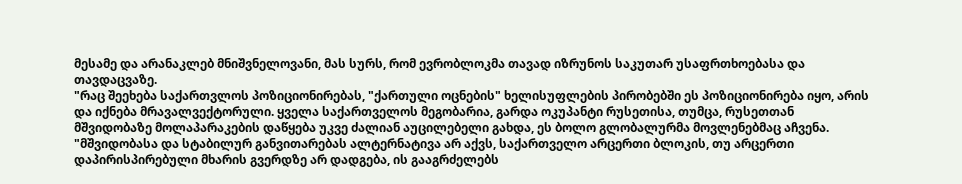მესამე და არანაკლებ მნიშვნელოვანი, მას სურს, რომ ევრობლოკმა თავად იზრუნოს საკუთარ უსაფრთხოებასა და თავდაცვაზე.
"რაც შეეხება საქართვლოს პოზიციონირებას, "ქართული ოცნების" ხელისუფლების პირობებში ეს პოზიციონირება იყო, არის და იქნება მრავალვექტორული. ყველა საქართველოს მეგობარია, გარდა ოკუპანტი რუსეთისა, თუმცა, რუსეთთან მშვიდობაზე მოლაპარაკების დაწყება უკვე ძალიან აუცილებელი გახდა, ეს ბოლო გლობალურმა მოვლენებმაც აჩვენა.
"მშვიდობასა და სტაბილურ განვითარებას ალტერნატივა არ აქვს, საქართველო არცერთი ბლოკის, თუ არცერთი დაპირისპირებული მხარის გვერდზე არ დადგება, ის გააგრძელებს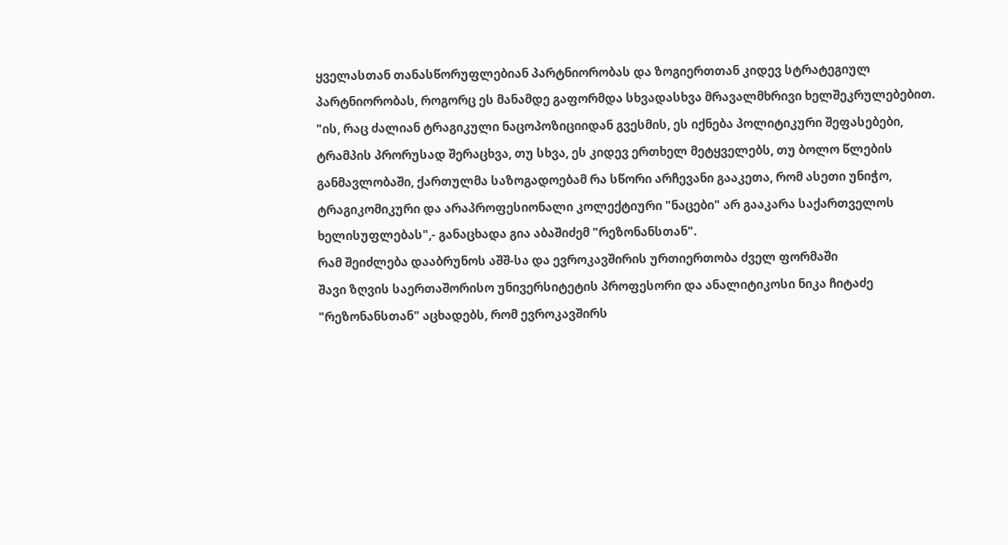ყველასთან თანასწორუფლებიან პარტნიორობას და ზოგიერთთან კიდევ სტრატეგიულ პარტნიორობას, როგორც ეს მანამდე გაფორმდა სხვადასხვა მრავალმხრივი ხელშეკრულებებით.
"ის, რაც ძალიან ტრაგიკული ნაცოპოზიციიდან გვესმის, ეს იქნება პოლიტიკური შეფასებები, ტრამპის პრორუსად შერაცხვა, თუ სხვა, ეს კიდევ ერთხელ მეტყველებს, თუ ბოლო წლების განმავლობაში, ქართულმა საზოგადოებამ რა სწორი არჩევანი გააკეთა, რომ ასეთი უნიჭო, ტრაგიკომიკური და არაპროფესიონალი კოლექტიური "ნაცები" არ გააკარა საქართველოს ხელისუფლებას",- განაცხადა გია აბაშიძემ "რეზონანსთან".
რამ შეიძლება დააბრუნოს აშშ-სა და ევროკავშირის ურთიერთობა ძველ ფორმაში
შავი ზღვის საერთაშორისო უნივერსიტეტის პროფესორი და ანალიტიკოსი ნიკა ჩიტაძე "რეზონანსთან" აცხადებს, რომ ევროკავშირს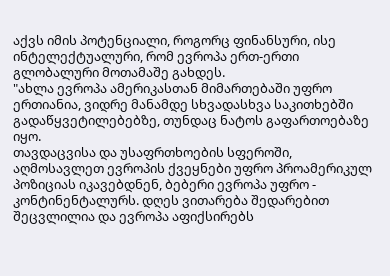აქვს იმის პოტენციალი, როგორც ფინანსური, ისე ინტელექტუალური, რომ ევროპა ერთ-ერთი გლობალური მოთამაშე გახდეს.
"ახლა ევროპა ამერიკასთან მიმართებაში უფრო ერთიანია, ვიდრე მანამდე სხვადასხვა საკითხებში გადაწყვეტილებებზე, თუნდაც ნატოს გაფართოებაზე იყო.
თავდაცვისა და უსაფრთხოების სფეროში, აღმოსავლეთ ევროპის ქვეყნები უფრო პროამერიკულ პოზიციას იკავებდნენ, ბებერი ევროპა უფრო - კონტინენტალურს. დღეს ვითარება შედარებით შეცვლილია და ევროპა აფიქსირებს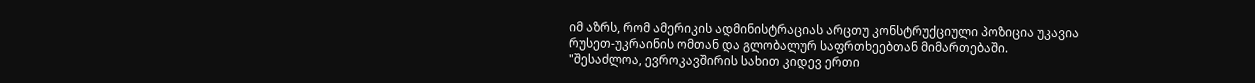იმ აზრს, რომ ამერიკის ადმინისტრაციას არცთუ კონსტრუქციული პოზიცია უკავია რუსეთ-უკრაინის ომთან და გლობალურ საფრთხეებთან მიმართებაში.
"შესაძლოა, ევროკავშირის სახით კიდევ ერთი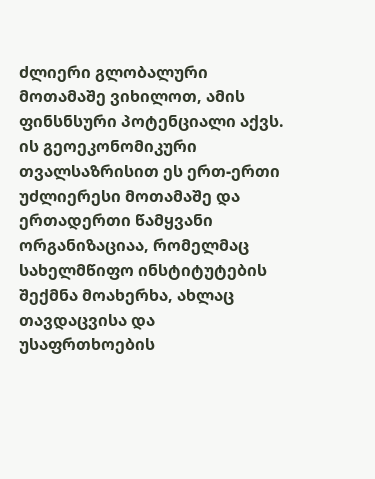ძლიერი გლობალური მოთამაშე ვიხილოთ, ამის ფინსნსური პოტენციალი აქვს. ის გეოეკონომიკური თვალსაზრისით ეს ერთ-ერთი უძლიერესი მოთამაშე და ერთადერთი წამყვანი ორგანიზაციაა, რომელმაც სახელმწიფო ინსტიტუტების შექმნა მოახერხა, ახლაც თავდაცვისა და უსაფრთხოების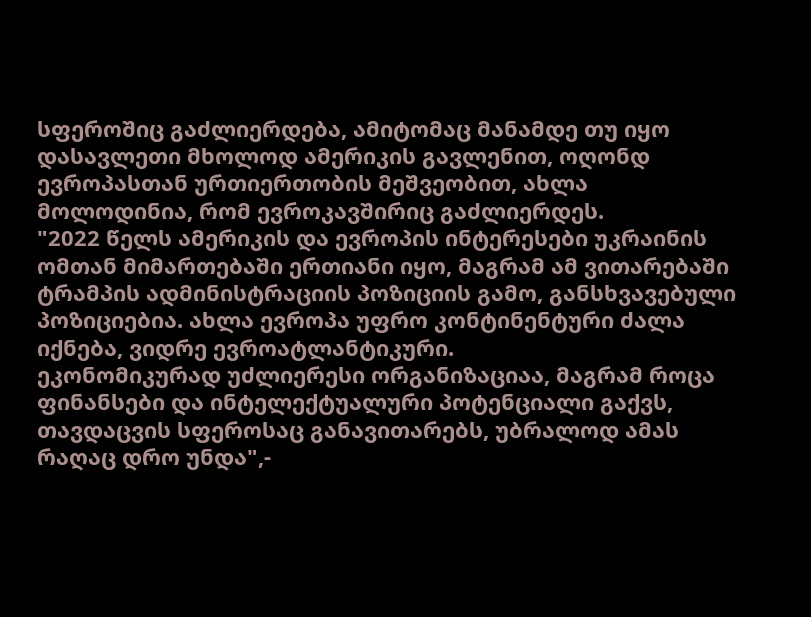სფეროშიც გაძლიერდება, ამიტომაც მანამდე თუ იყო დასავლეთი მხოლოდ ამერიკის გავლენით, ოღონდ ევროპასთან ურთიერთობის მეშვეობით, ახლა მოლოდინია, რომ ევროკავშირიც გაძლიერდეს.
"2022 წელს ამერიკის და ევროპის ინტერესები უკრაინის ომთან მიმართებაში ერთიანი იყო, მაგრამ ამ ვითარებაში ტრამპის ადმინისტრაციის პოზიციის გამო, განსხვავებული პოზიციებია. ახლა ევროპა უფრო კონტინენტური ძალა იქნება, ვიდრე ევროატლანტიკური.
ეკონომიკურად უძლიერესი ორგანიზაციაა, მაგრამ როცა ფინანსები და ინტელექტუალური პოტენციალი გაქვს, თავდაცვის სფეროსაც განავითარებს, უბრალოდ ამას რაღაც დრო უნდა",-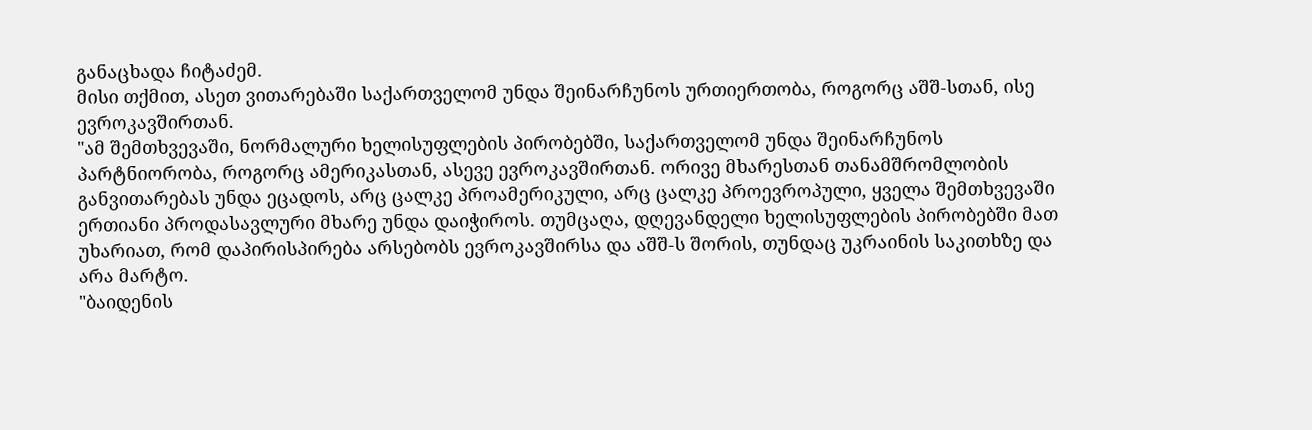განაცხადა ჩიტაძემ.
მისი თქმით, ასეთ ვითარებაში საქართველომ უნდა შეინარჩუნოს ურთიერთობა, როგორც აშშ-სთან, ისე ევროკავშირთან.
"ამ შემთხვევაში, ნორმალური ხელისუფლების პირობებში, საქართველომ უნდა შეინარჩუნოს პარტნიორობა, როგორც ამერიკასთან, ასევე ევროკავშირთან. ორივე მხარესთან თანამშრომლობის განვითარებას უნდა ეცადოს, არც ცალკე პროამერიკული, არც ცალკე პროევროპული, ყველა შემთხვევაში ერთიანი პროდასავლური მხარე უნდა დაიჭიროს. თუმცაღა, დღევანდელი ხელისუფლების პირობებში მათ უხარიათ, რომ დაპირისპირება არსებობს ევროკავშირსა და აშშ-ს შორის, თუნდაც უკრაინის საკითხზე და არა მარტო.
"ბაიდენის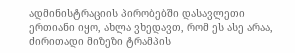ადმინისტრაციის პირობებში დასავლეთი ერთიანი იყო, ახლა ვხედავთ, რომ ეს ასე არაა, ძირითადი მიზეზი ტრამპის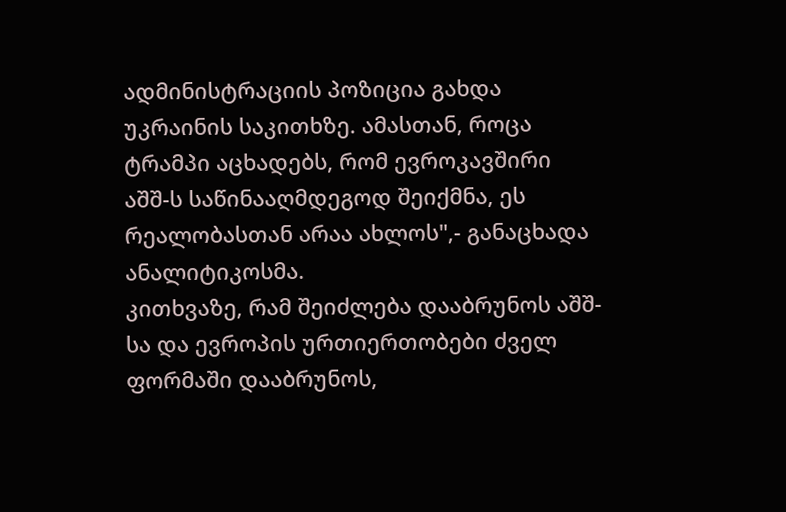ადმინისტრაციის პოზიცია გახდა უკრაინის საკითხზე. ამასთან, როცა ტრამპი აცხადებს, რომ ევროკავშირი აშშ-ს საწინააღმდეგოდ შეიქმნა, ეს რეალობასთან არაა ახლოს",- განაცხადა ანალიტიკოსმა.
კითხვაზე, რამ შეიძლება დააბრუნოს აშშ-სა და ევროპის ურთიერთობები ძველ ფორმაში დააბრუნოს,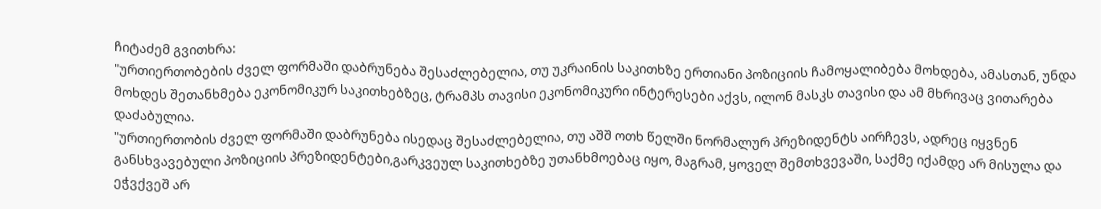ჩიტაძემ გვითხრა:
"ურთიერთობების ძველ ფორმაში დაბრუნება შესაძლებელია, თუ უკრაინის საკითხზე ერთიანი პოზიციის ჩამოყალიბება მოხდება, ამასთან, უნდა მოხდეს შეთანხმება ეკონომიკურ საკითხებზეც, ტრამპს თავისი ეკონომიკური ინტერესები აქვს, ილონ მასკს თავისი და ამ მხრივაც ვითარება დაძაბულია.
"ურთიერთობის ძველ ფორმაში დაბრუნება ისედაც შესაძლებელია, თუ აშშ ოთხ წელში ნორმალურ პრეზიდენტს აირჩევს, ადრეც იყვნენ განსხვავებული პოზიციის პრეზიდენტები,გარკვეულ საკითხებზე უთანხმოებაც იყო, მაგრამ, ყოველ შემთხვევაში, საქმე იქამდე არ მისულა და ეჭვქვეშ არ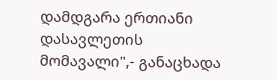დამდგარა ერთიანი დასავლეთის მომავალი",- განაცხადა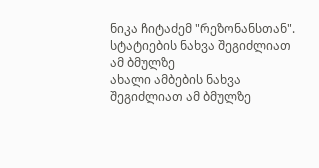ნიკა ჩიტაძემ "რეზონანსთან".
სტატიების ნახვა შეგიძლიათ ამ ბმულზე
ახალი ამბების ნახვა შეგიძლიათ ამ ბმულზე